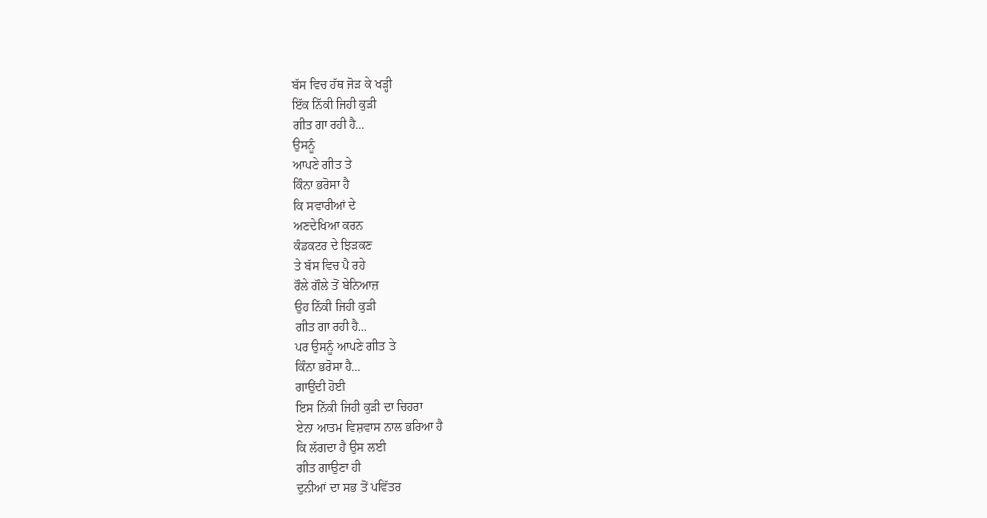ਬੱਸ ਵਿਚ ਹੱਥ ਜੋੜ ਕੇ ਖੜ੍ਹੀ
ਇੱਕ ਨਿੱਕੀ ਜਿਹੀ ਕੁੜੀ
ਗੀਤ ਗਾ ਰਹੀ ਹੈ...
ਉਸਨੂੰ
ਆਪਣੇ ਗੀਤ ਤੇ
ਕਿੰਨਾ ਭਰੋਸਾ ਹੈ
ਕਿ ਸਵਾਰੀਆਂ ਦੇ
ਅਣਦੇਖਿਆ ਕਰਨ
ਕੰਡਕਟਰ ਦੇ ਝਿੜਕਣ
ਤੇ ਬੱਸ ਵਿਚ ਪੈ ਰਹੇ
ਰੌਲੇ ਗੌਲੇ ਤੋਂ ਬੇਨਿਆਜ਼
ਉਹ ਨਿੱਕੀ ਜਿਹੀ ਕੁੜੀ
ਗੀਤ ਗਾ ਰਹੀ ਹੈ...
ਪਰ ਉਸਨੂੰ ਆਪਣੇ ਗੀਤ ਤੇ
ਕਿੰਨਾ ਭਰੋਸਾ ਹੈ...
ਗਾਉਂਦੀ ਹੋਈ
ਇਸ ਨਿੱਕੀ ਜਿਹੀ ਕੁੜੀ ਦਾ ਚਿਹਰਾ
ਏਨਾ ਆਤਮ ਵਿਸ਼ਵਾਸ ਨਾਲ ਭਰਿਆ ਹੈ
ਕਿ ਲੱਗਦਾ ਹੈ ਉਸ ਲਈ
ਗੀਤ ਗਾਉਣਾ ਹੀ
ਦੁਨੀਆਂ ਦਾ ਸਭ ਤੋਂ ਪਵਿੱਤਰ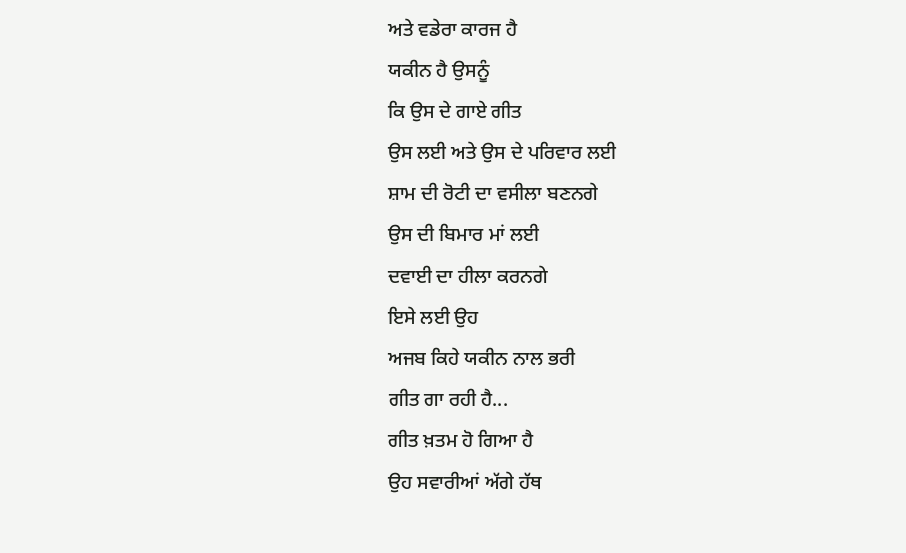ਅਤੇ ਵਡੇਰਾ ਕਾਰਜ ਹੈ
ਯਕੀਨ ਹੈ ਉਸਨੂੰ
ਕਿ ਉਸ ਦੇ ਗਾਏ ਗੀਤ
ਉਸ ਲਈ ਅਤੇ ਉਸ ਦੇ ਪਰਿਵਾਰ ਲਈ
ਸ਼ਾਮ ਦੀ ਰੋਟੀ ਦਾ ਵਸੀਲਾ ਬਣਨਗੇ
ਉਸ ਦੀ ਬਿਮਾਰ ਮਾਂ ਲਈ
ਦਵਾਈ ਦਾ ਹੀਲਾ ਕਰਨਗੇ
ਇਸੇ ਲਈ ਉਹ
ਅਜਬ ਕਿਹੇ ਯਕੀਨ ਨਾਲ ਭਰੀ
ਗੀਤ ਗਾ ਰਹੀ ਹੈ...
ਗੀਤ ਖ਼ਤਮ ਹੋ ਗਿਆ ਹੈ
ਉਹ ਸਵਾਰੀਆਂ ਅੱਗੇ ਹੱਥ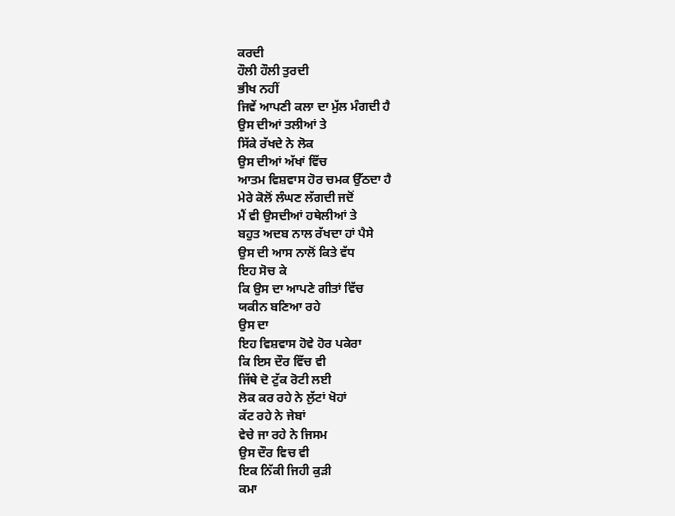ਕਰਦੀ
ਹੌਲੀ ਹੌਲੀ ਤੁਰਦੀ
ਭੀਖ ਨਹੀਂ
ਜਿਵੇਂ ਆਪਣੀ ਕਲਾ ਦਾ ਮੁੱਲ ਮੰਗਦੀ ਹੈ
ਉਸ ਦੀਆਂ ਤਲੀਆਂ ਤੇ
ਸਿੱਕੇ ਰੱਖਦੇ ਨੇ ਲੋਕ
ਉਸ ਦੀਆਂ ਅੱਖਾਂ ਵਿੱਚ
ਆਤਮ ਵਿਸ਼ਵਾਸ ਹੋਰ ਚਮਕ ਉੱਠਦਾ ਹੈ
ਮੇਰੇ ਕੋਲੋਂ ਲੰਘਣ ਲੱਗਦੀ ਜਦੋਂ
ਮੈਂ ਵੀ ਉਸਦੀਆਂ ਹਥੇਲੀਆਂ ਤੇ
ਬਹੁਤ ਅਦਬ ਨਾਲ ਰੱਖਦਾ ਹਾਂ ਪੈਸੇ
ਉਸ ਦੀ ਆਸ ਨਾਲੋਂ ਕਿਤੇ ਵੱਧ
ਇਹ ਸੋਚ ਕੇ
ਕਿ ਉਸ ਦਾ ਆਪਣੇ ਗੀਤਾਂ ਵਿੱਚ
ਯਕੀਨ ਬਣਿਆ ਰਹੇ
ਉਸ ਦਾ
ਇਹ ਵਿਸ਼ਵਾਸ ਹੋਵੇ ਹੋਰ ਪਕੇਰਾ
ਕਿ ਇਸ ਦੌਰ ਵਿੱਚ ਵੀ
ਜਿੱਥੇ ਦੋ ਟੁੱਕ ਰੋਟੀ ਲਈ
ਲੋਕ ਕਰ ਰਹੇ ਨੇ ਲੁੱਟਾਂ ਖੋਹਾਂ
ਕੱਟ ਰਹੇ ਨੇ ਜੇਬਾਂ
ਵੇਚੇ ਜਾ ਰਹੇ ਨੇ ਜਿਸਮ
ਉਸ ਦੌਰ ਵਿਚ ਵੀ
ਇਕ ਨਿੱਕੀ ਜਿਹੀ ਕੁੜੀ
ਕਮਾ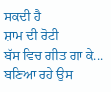ਸਕਦੀ ਹੈ
ਸ਼ਾਮ ਦੀ ਰੋਟੀ
ਬੱਸ ਵਿਚ ਗੀਤ ਗਾ ਕੇ...
ਬਣਿਆ ਰਹੇ ਉਸ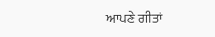ਆਪਣੇ ਗੀਤਾਂ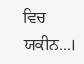ਵਿਚ ਯਕੀਨ...।